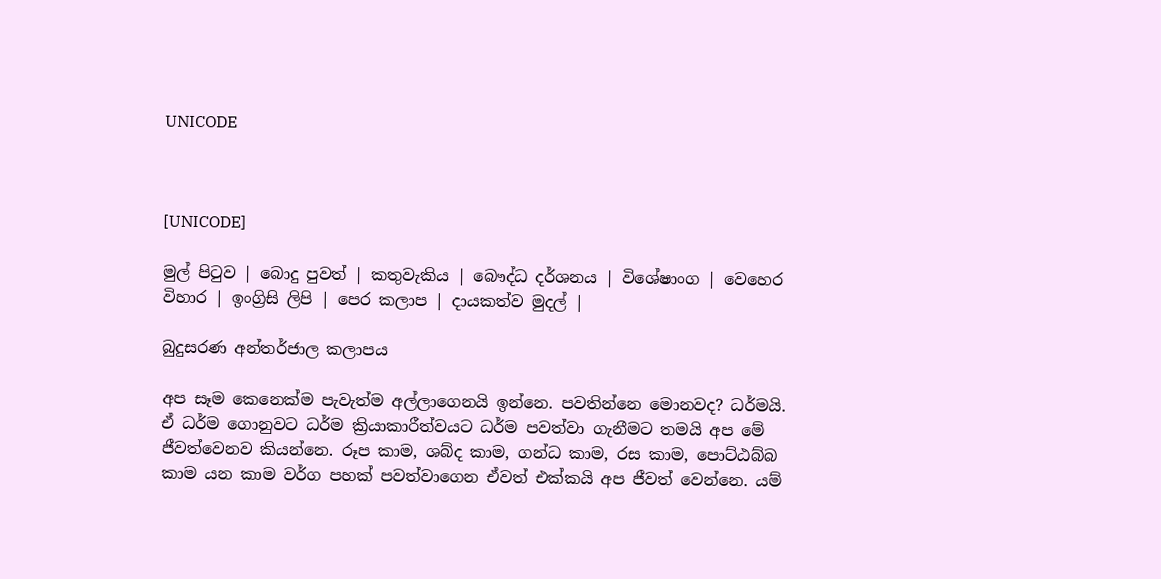UNICODE



[UNICODE]

මුල් පිටුව | බොදු පුවත් | කතුවැකිය | බෞද්ධ දර්ශනය | විශේෂාංග | වෙහෙර විහාර | ඉංග්‍රිසි ලිපි | පෙර කලාප | දායකත්ව මුදල් |

බුදුසරණ අන්තර්ජාල කලාපය

අප සෑම කෙනෙක්ම පැවැත්ම අල්ලාගෙනයි ඉන්නෙ. පවතින්නෙ මොනවද? ධර්මයි. ඒ ධර්ම ගොනුවට ධර්ම ක්‍රියාකාරීත්වයට ධර්ම පවත්වා ගැනීමට තමයි අප මේ ජීවත්වෙනව කියන්නෙ. රූප කාම, ශබ්ද කාම, ගන්ධ කාම, රස කාම, පොට්ඨබ්බ කාම යන කාම වර්ග පහක් පවත්වාගෙන ඒවත් එක්කයි අප ජීවත් වෙන්නෙ. යම්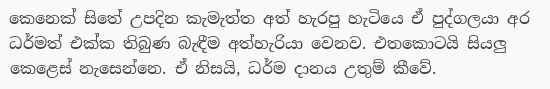කෙනෙක් සිතේ උපදින කැමැත්ත අත් හැරපු හැටියෙ ඒ පුද්ගලයා අර ධර්මත් එක්ක තිබුණ බැඳීම අත්හැරියා වෙනව. එතකොටයි සියලු කෙළෙස් නැසෙන්නෙ. ඒ නිසයි, ධර්ම දානය උතුම් කීවේ.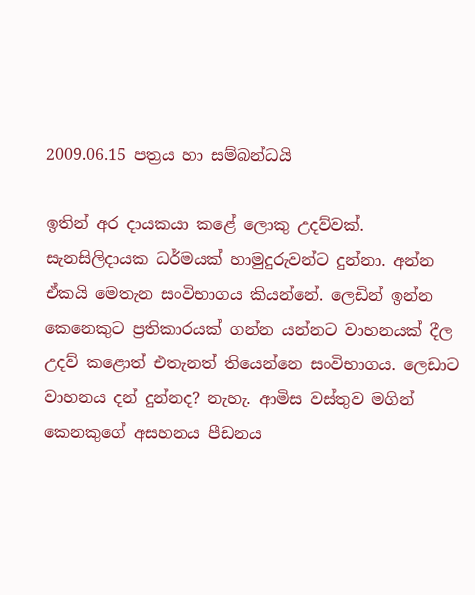2009.06.15 පත්‍රය හා සම්බන්ධයි

ඉතින් අර දායකයා කළේ ලොකු උදව්වක්. සැනසිලිදායක ධර්මයක් හාමුදුරුවන්ට දුන්නා. අන්න ඒකයි මෙතැන සංවිභාගය කියන්නේ. ලෙඩින් ඉන්න කෙනෙකුට ප්‍රතිකාරයක් ගන්න යන්නට වාහනයක් දීල උදව් කළොත් එතැනත් තියෙන්නෙ සංවිභාගය. ලෙඩාට වාහනය දන් දුන්නද? නැහැ. ආමිස වස්තුව මගින් කෙනකුගේ අසහනය පීඩනය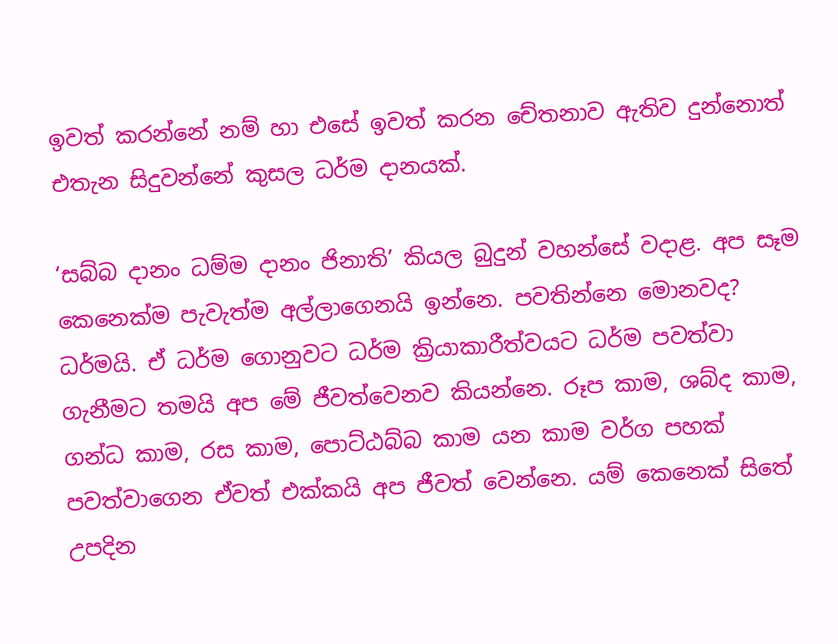ඉවත් කරන්නේ නම් හා එසේ ඉවත් කරන චේතනාව ඇතිව දුන්නොත් එතැන සිදුවන්නේ කුසල ධර්ම දානයක්.

‘සබ්බ දානං ධම්ම දානං ජිනාති’ කියල බුදුන් වහන්සේ වදාළ. අප සෑම කෙනෙක්ම පැවැත්ම අල්ලාගෙනයි ඉන්නෙ. පවතින්නෙ මොනවද? ධර්මයි. ඒ ධර්ම ගොනුවට ධර්ම ක්‍රියාකාරීත්වයට ධර්ම පවත්වා ගැනීමට තමයි අප මේ ජීවත්වෙනව කියන්නෙ. රූප කාම, ශබ්ද කාම, ගන්ධ කාම, රස කාම, පොට්ඨබ්බ කාම යන කාම වර්ග පහක් පවත්වාගෙන ඒවත් එක්කයි අප ජීවත් වෙන්නෙ. යම් කෙනෙක් සිතේ උපදින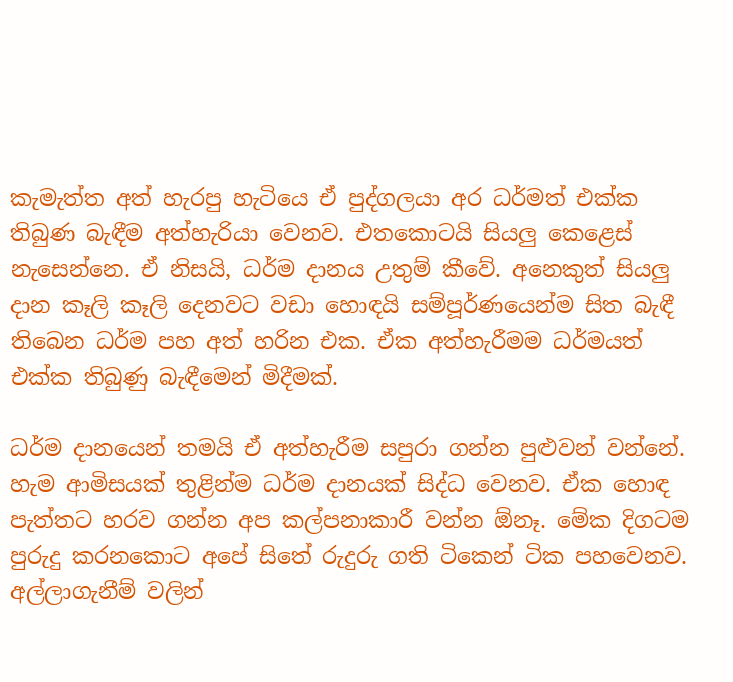කැමැත්ත අත් හැරපු හැටියෙ ඒ පුද්ගලයා අර ධර්මත් එක්ක තිබුණ බැඳීම අත්හැරියා වෙනව. එතකොටයි සියලු කෙළෙස් නැසෙන්නෙ. ඒ නිසයි, ධර්ම දානය උතුම් කීවේ. අනෙකුත් සියලු දාන කෑලි කෑලි දෙනවට වඩා හොඳයි සම්පූර්ණයෙන්ම සිත බැඳී තිබෙන ධර්ම පහ අත් හරින එක. ඒක අත්හැරීමම ධර්මයත් එක්ක තිබුණු බැඳීමෙන් මිදීමක්.

ධර්ම දානයෙන් තමයි ඒ අත්හැරීම සපුරා ගන්න පුළුවන් වන්නේ. හැම ආමිසයක් තුළින්ම ධර්ම දානයක් සිද්ධ වෙනව. ඒක හොඳ පැත්තට හරව ගන්න අප කල්පනාකාරී වන්න ඕනෑ. මේක දිගටම පුරුදු කරනකොට අපේ සිතේ රුදුරු ගති ටිකෙන් ටික පහවෙනව. අල්ලාගැනීම් වලින්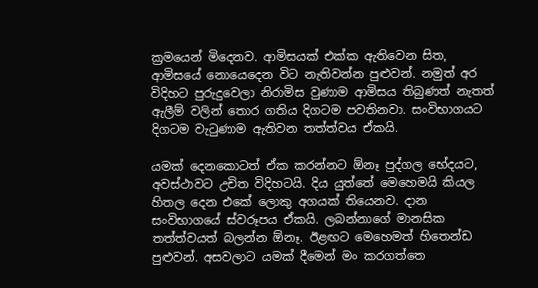ක්‍රමයෙන් මිදෙනව. ආමිසයක් එක්ක ඇතිවෙන සිත, ආමිසයේ නොයෙදෙන විට නැතිවන්න පුළුවන්. නමුත් අර විදිහට පුරුදුවෙලා නිරාමිස වුණාම ආමිසය තිබුණත් නැතත් ඇලීම් වලින් තොර ගතිය දිගටම පවතිනවා. සංවිභාගයට දිගටම වැටුණාම ඇතිවන තත්ත්වය ඒකයි.

යමක් දෙනකොටත් ඒක කරන්නට ඕනෑ පුද්ගල භේදයට, අවස්ථාවට උචිත විදිහටයි. දිය යුත්තේ මෙහෙමයි කියල හිතල දෙන එකේ ලොකු අගයක් තියෙනව. දාන සංවිභාගයේ ස්වරූපය ඒකයි. ලබන්නාගේ මානසික තත්ත්වයත් බලන්න ඕනෑ. ඊළඟට මෙහෙමත් හිතෙන්ඩ පුළුවන්. අසවලාට යමක් දීමෙන් මං කරගත්තෙ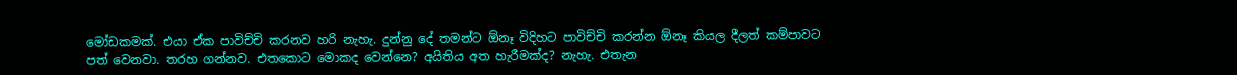මෝඩකමක්. එයා ඒක පාවිච්චි කරනව හරි නැහැ. දුන්නු දේ තමන්ට ඕනෑ විදිහට පාවිච්චි කරන්න ඕනෑ කියල දීලත් කම්පාවට පත් වෙනවා. තරහ ගන්නව. එතකොට මොකද වෙන්නෙ? අයිතිය අත හැරීමක්ද? නැහැ. එතැන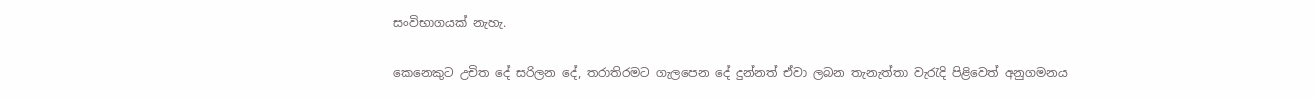සංවිභාගයක් නැහැ.

කෙනෙකුට උචිත දේ සරිලන දේ, තරාතිරමට ගැලපෙන දේ දුන්නත් ඒවා ලබන තැනැත්තා වැරැදි පිළිවෙත් අනුගමනය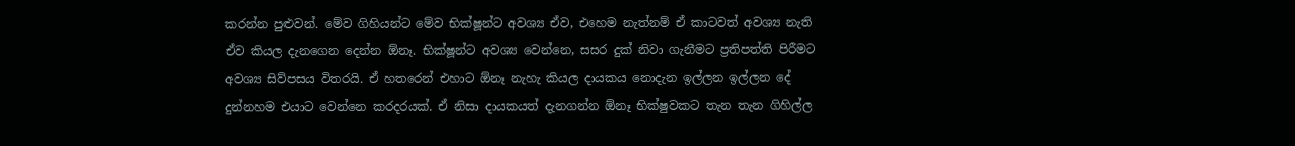කරන්න පුළුවන්. මේව ගිහියන්ට මේව භික්ෂූන්ට අවශ්‍ය ඒව, එහෙම නැත්නම් ඒ කාටවත් අවශ්‍ය නැති ඒව කියල දැනගෙන දෙන්න ඕනෑ. භික්ෂූන්ට අවශ්‍ය වෙන්නෙ, සසර දුක් නිවා ගැනීමට ප්‍රතිපත්ති පිරීමට අවශ්‍ය සිව්පසය විතරයි. ඒ හතරෙන් එහාට ඕනෑ නැහැ කියල දායකය නොදැන ඉල්ලන ඉල්ලන දේ දුන්නහම එයාට වෙන්නෙ කරදරයක්. ඒ නිසා දායකයත් දැනගන්න ඕනෑ භික්ෂුවකට තැන තැන ගිහිල්ල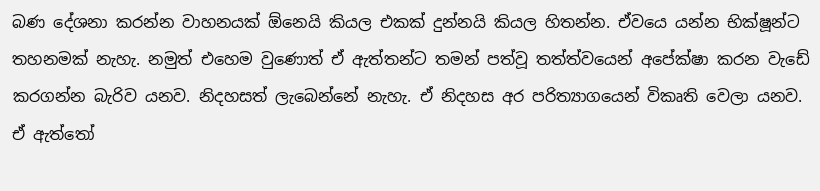බණ දේශනා කරන්න වාහනයක් ඕනෙයි කියල එකක් දුන්නයි කියල හිතන්න. ඒවයෙ යන්න භික්ෂූන්ට තහනමක් නැහැ. නමුත් එහෙම වුණොත් ඒ ඇත්තන්ට තමන් පත්වූ තත්ත්වයෙන් අපේක්ෂා කරන වැඩේ කරගන්න බැරිව යනව. නිදහසත් ලැබෙන්නේ නැහැ. ඒ නිදහස අර පරිත්‍යාගයෙන් විකෘති වෙලා යනව. ඒ ඇත්තෝ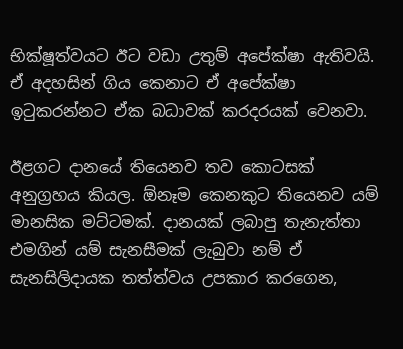භික්ෂූත්වයට ඊට වඩා උතුම් අපේක්ෂා ඇතිවයි. ඒ අදහසින් ගිය කෙනාට ඒ අපේක්ෂා ඉටුකරන්නට ඒක බධාවක් කරදරයක් වෙනවා.

ඊළගට දානයේ තියෙනව තව කොටසක් අනුග්‍රහය කියල. ඕනෑම කෙනකුට තියෙනව යම් මානසික මට්ටමක්. දානයක් ලබාපු තැනැත්තා එමගින් යම් සැනසීමක් ලැබුවා නම් ඒ සැනසිලිදායක තත්ත්වය උපකාර කරගෙන,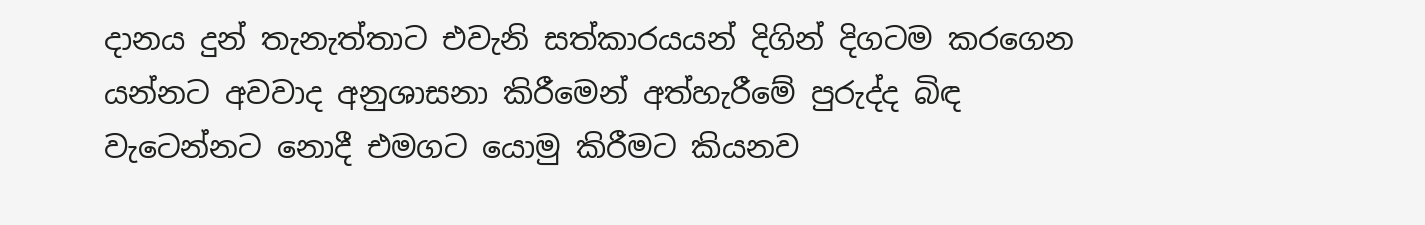දානය දුන් තැනැත්තාට එවැනි සත්කාරයයන් දිගින් දිගටම කරගෙන යන්නට අවවාද අනුශාසනා කිරීමෙන් අත්හැරීමේ පුරුද්ද බිඳ වැටෙන්නට නොදී එමගට යොමු කිරීමට කියනව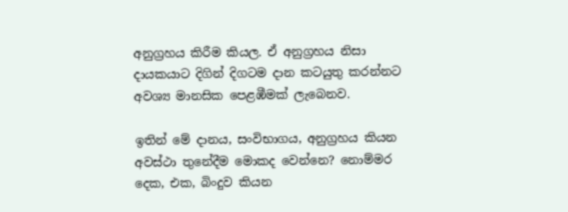අනුග්‍රහය කිරීම කියල. ඒ අනුග්‍රහය නිසා දායකයාට දිගින් දිගටම දාන කටයුතු කරන්නට අවශ්‍ය මානසික පෙළඹීමක් ලැබෙනව.

ඉතින් මේ දානය, සංවිභාගය, අනුග්‍රහය කියන අවස්ථා තුනේදීම මොකද වෙන්නෙ? නොම්මර දෙක, එක, බිංදුව කියන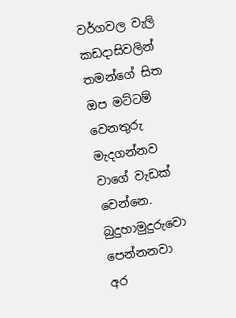වර්ගවල වැලි කඩදාසිවලින් තමන්ගේ සිත ඔප මට්ටම් වෙනතුරු මැදගන්නව වාගේ වැඩක් වෙන්නෙ. බුදුහාමුදුරුවො පෙන්නනවා අර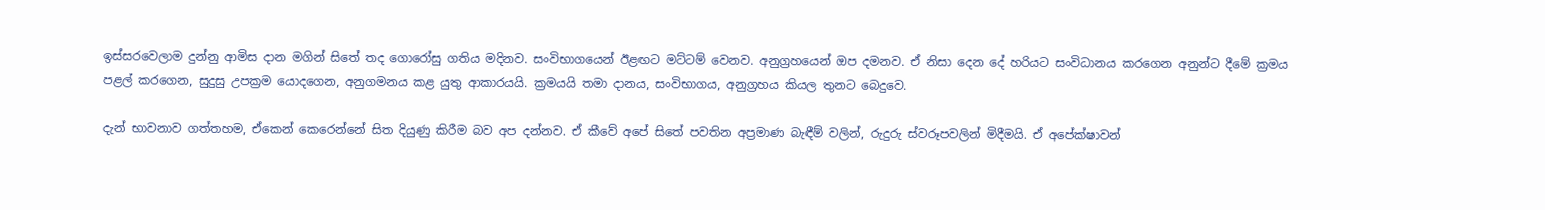ඉස්සරවෙලාම දුන්නු ආමිස දාන මගින් සිතේ තද ගොරෝසු ගතිය මදිනව. සංවිභාගයෙන් ඊළඟට මට්ටම් වෙනව. අනුග්‍රහයෙන් ඔප දමනව. ඒ නිසා දෙන දේ හරියට සංවිධානය කරගෙන අනුන්ට දීමේ ක්‍රමය පළල් කරගෙන, සුදුසු උපක්‍රම යොදගෙන, අනුගමනය කළ යුතු ආකාරයයි. ක්‍රමයයි තමා දානය, සංවිභාගය, අනුග්‍රහය කියල තුනට බෙදුවෙ.

දැන් භාවනාව ගත්තහම, ඒකෙන් කෙරෙන්නේ සිත දියුණු කිරීම බව අප දන්නව. ඒ කීවේ අපේ සිතේ පවතින අප්‍රමාණ බැඳීම් වලින්, රුදුරු ස්වරූපවලින් මිදීමයි. ඒ අපේක්ෂාවන්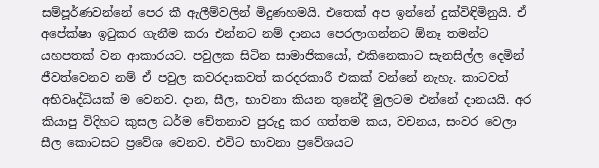සම්පූර්ණවන්නේ පෙර කී ඇලීම්වලින් මිදුණහමයි. එතෙක් අප ඉන්නේ දුක්විඳිමිනුයි. ඒ අපේක්ෂා ඉටුකර ගැනීම කරා එන්නට නම් දානය පෙරලාගන්නට ඕනෑ තමන්ට යහපතක් වන ආකාරයට. පවුලක සිටින සාමාජිකයෝ, එකිනෙකාට සැනසිල්ල දෙමින් ජීවත්වෙනව නම් ඒ පවුල කවරදාකවත් කරදරකාරී එකක් වන්නේ නැහැ. කාටවත් අභිවෘද්ධියක් ම වෙනව. දාන, සීල, භාවනා කියන තුනේදී මුලටම එන්නේ දානයයි. අර කියාපු විදිහට කුසල ධර්ම චේතනාව පුරුදු කර ගත්තම කය, වචනය, සංවර වෙලා සීල කොටසට ප්‍රවේශ වෙනව. එවිට භාවනා ප්‍රවේශයට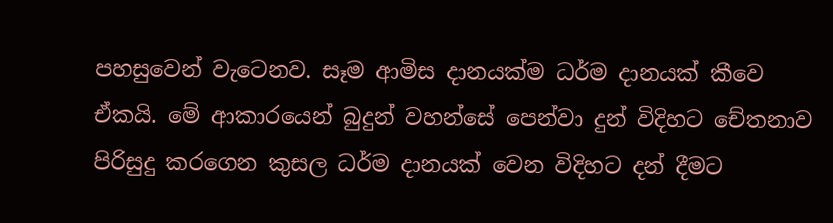පහසුවෙන් වැටෙනව. සෑම ආමිස දානයක්ම ධර්ම දානයක් කීවෙ ඒකයි. මේ ආකාරයෙන් බුදුන් වහන්සේ පෙන්වා දුන් විදිහට චේතනාව පිරිසුදු කරගෙන කුසල ධර්ම දානයක් වෙන විදිහට දන් දීමට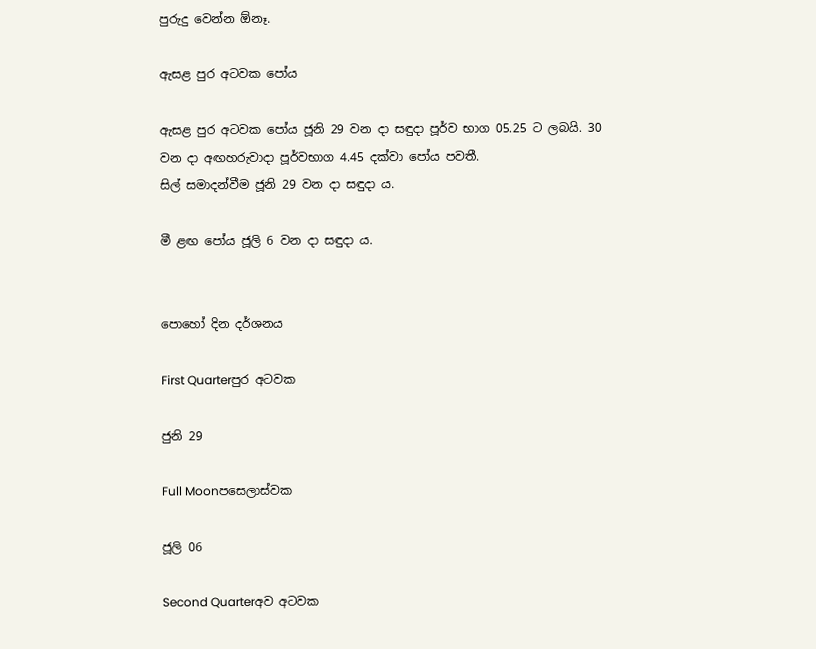පුරුදු වෙන්න ඕනෑ.

ඇසළ පුර අටවක පෝය

ඇසළ පුර අටවක පෝය ජූනි 29 වන දා සඳුදා පූර්ව භාග 05.25 ට ලබයි. 30 වන දා අඟහරුවාදා පූර්වභාග 4.45 දක්වා පෝය පවතී.
සිල් සමාදන්වීම ජූනි 29 වන දා සඳුදා ය.

මී ළඟ පෝය ජූලි 6 වන දා සඳුදා ය.


පොහෝ දින දර්ශනය

First Quarterපුර අටවක

ජුනි 29

Full Moonපසෙලාස්වක

ජූලි 06

Second Quarterඅව අටවක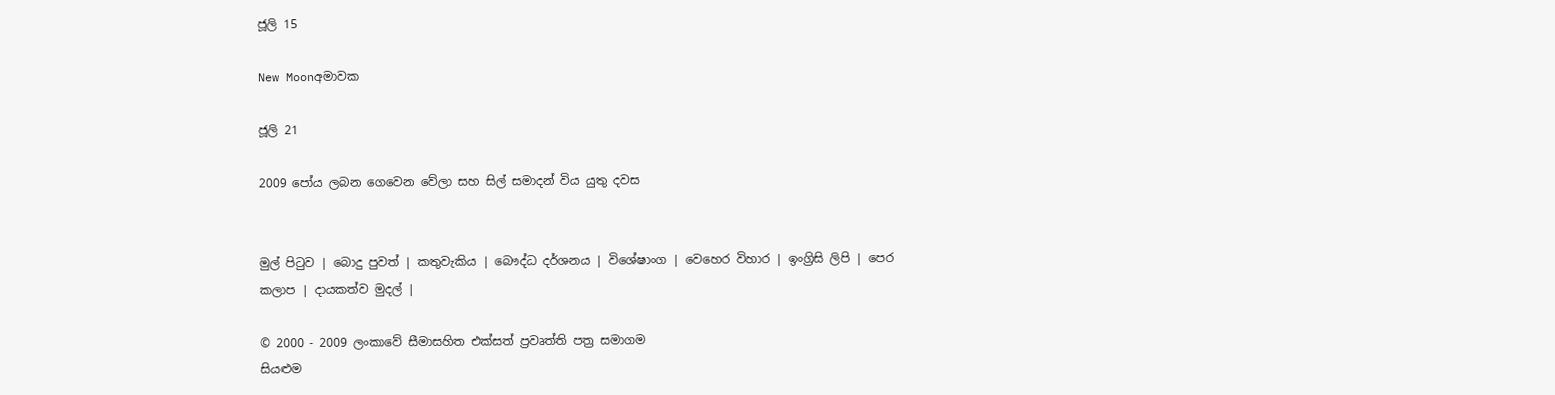ජූලි 15

New Moonඅමාවක

ජූලි 21

2009 පෝය ලබන ගෙවෙන වේලා සහ සිල් සමාදන් විය යුතු දවස


මුල් පිටුව | බොදු පුවත් | කතුවැකිය | බෞද්ධ දර්ශනය | විශේෂාංග | වෙහෙර විහාර | ඉංග්‍රිසි ලිපි | පෙර කලාප | දායකත්ව මුදල් |

© 2000 - 2009 ලංකාවේ සීමාසහිත එක්සත් ප්‍රවෘත්ති පත්‍ර සමාගම
සියළුම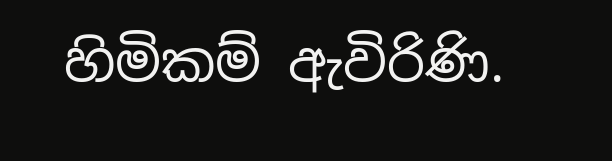හිමිකම් ඇවිරිණි.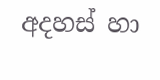අදහස් හා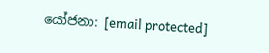යෝජනා: [email protected]